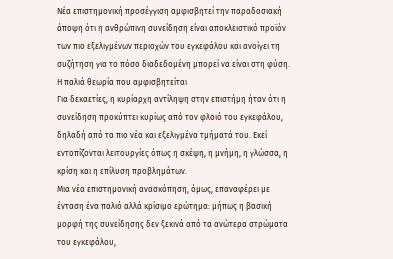Νέα επιστημονική προσέγγιση αμφισβητεί την παραδοσιακή άποψη ότι η ανθρώπινη συνείδηση είναι αποκλειστικό προϊόν των πιο εξελιγμένων περιοχών του εγκεφάλου και ανοίγει τη συζήτηση για το πόσο διαδεδομένη μπορεί να είναι στη φύση.
Η παλιά θεωρία που αμφισβητείται
Για δεκαετίες, η κυρίαρχη αντίληψη στην επιστήμη ήταν ότι η συνείδηση προκύπτει κυρίως από τον φλοιό του εγκεφάλου, δηλαδή από τα πιο νέα και εξελιγμένα τμήματά του. Εκεί εντοπίζονται λειτουργίες όπως η σκέψη, η μνήμη, η γλώσσα, η κρίση και η επίλυση προβλημάτων.
Μια νέα επιστημονική ανασκόπηση, όμως, επαναφέρει με ένταση ένα παλιό αλλά κρίσιμο ερώτημα: μήπως η βασική μορφή της συνείδησης δεν ξεκινά από τα ανώτερα στρώματα του εγκεφάλου,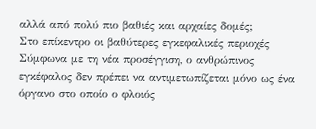αλλά από πολύ πιο βαθιές και αρχαίες δομές;
Στο επίκεντρο οι βαθύτερες εγκεφαλικές περιοχές
Σύμφωνα με τη νέα προσέγγιση, ο ανθρώπινος εγκέφαλος δεν πρέπει να αντιμετωπίζεται μόνο ως ένα όργανο στο οποίο ο φλοιός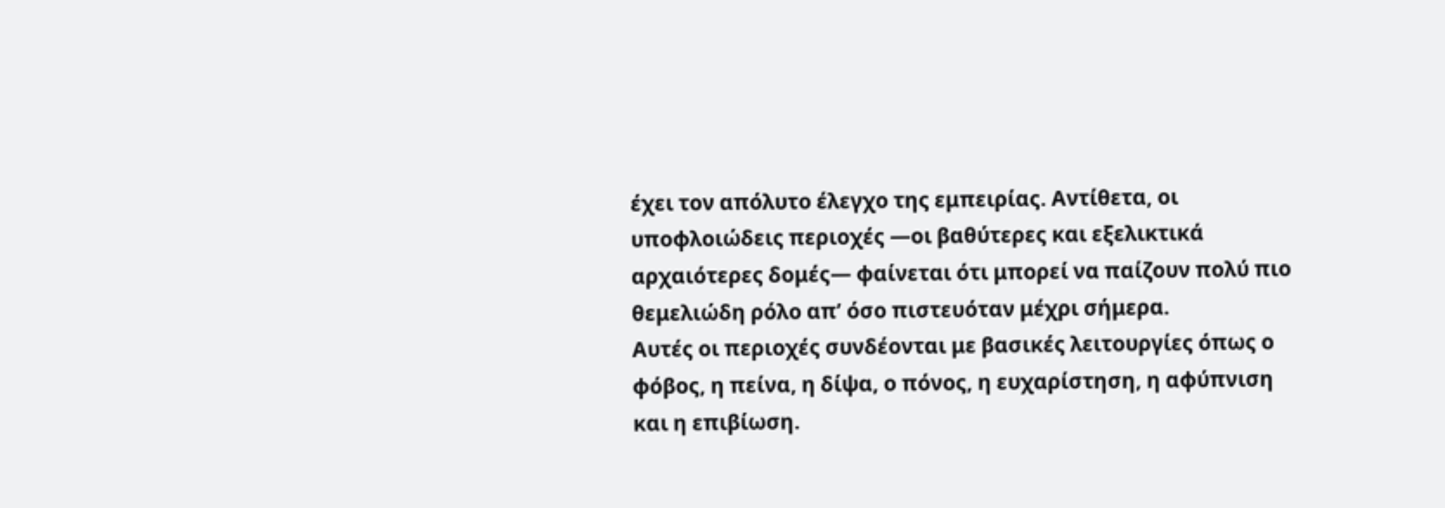έχει τον απόλυτο έλεγχο της εμπειρίας. Αντίθετα, οι υποφλοιώδεις περιοχές —οι βαθύτερες και εξελικτικά αρχαιότερες δομές— φαίνεται ότι μπορεί να παίζουν πολύ πιο θεμελιώδη ρόλο απ’ όσο πιστευόταν μέχρι σήμερα.
Αυτές οι περιοχές συνδέονται με βασικές λειτουργίες όπως ο φόβος, η πείνα, η δίψα, ο πόνος, η ευχαρίστηση, η αφύπνιση και η επιβίωση.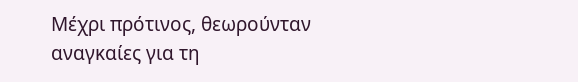Μέχρι πρότινος, θεωρούνταν αναγκαίες για τη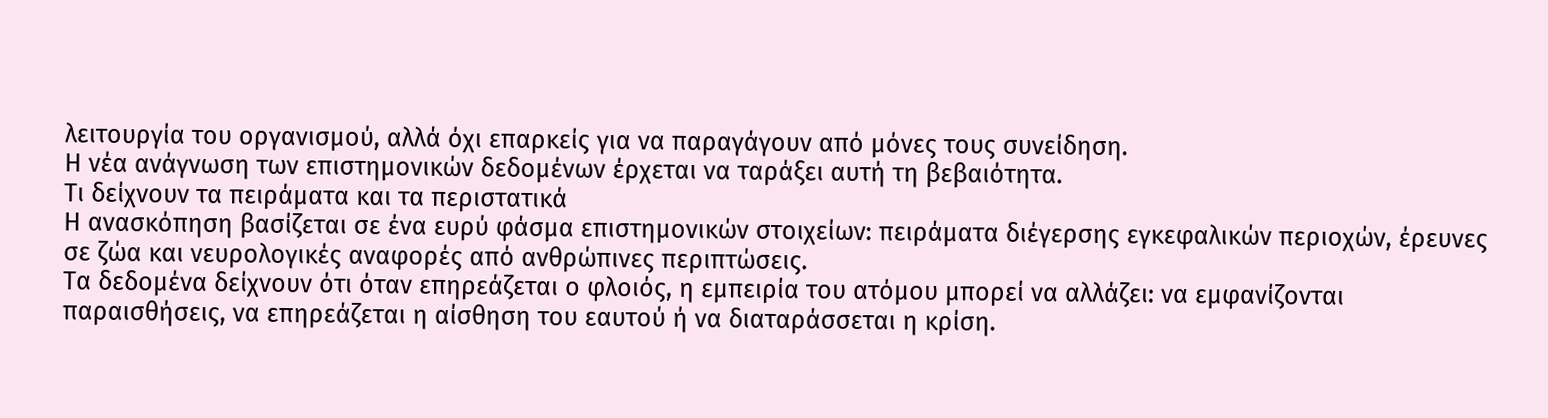λειτουργία του οργανισμού, αλλά όχι επαρκείς για να παραγάγουν από μόνες τους συνείδηση.
Η νέα ανάγνωση των επιστημονικών δεδομένων έρχεται να ταράξει αυτή τη βεβαιότητα.
Τι δείχνουν τα πειράματα και τα περιστατικά
Η ανασκόπηση βασίζεται σε ένα ευρύ φάσμα επιστημονικών στοιχείων: πειράματα διέγερσης εγκεφαλικών περιοχών, έρευνες σε ζώα και νευρολογικές αναφορές από ανθρώπινες περιπτώσεις.
Τα δεδομένα δείχνουν ότι όταν επηρεάζεται ο φλοιός, η εμπειρία του ατόμου μπορεί να αλλάζει: να εμφανίζονται παραισθήσεις, να επηρεάζεται η αίσθηση του εαυτού ή να διαταράσσεται η κρίση.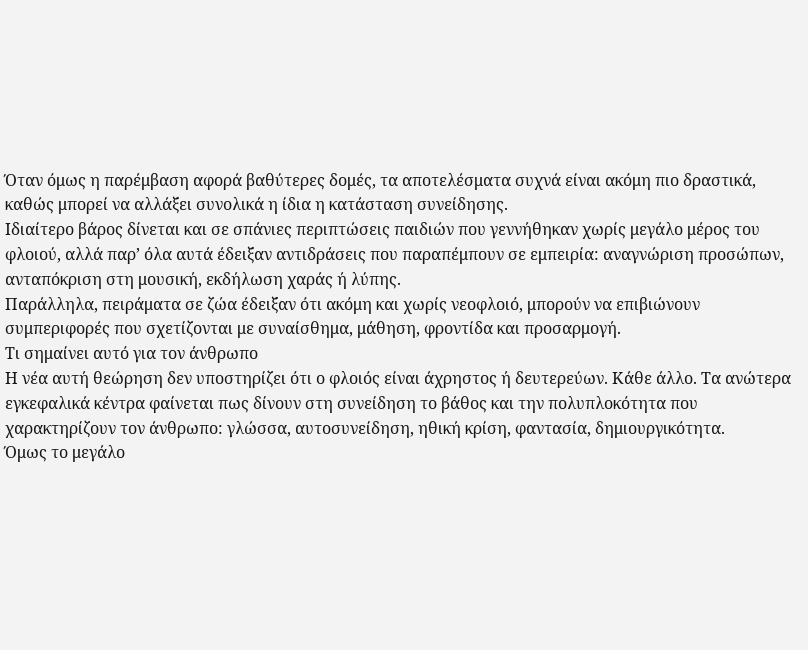Όταν όμως η παρέμβαση αφορά βαθύτερες δομές, τα αποτελέσματα συχνά είναι ακόμη πιο δραστικά, καθώς μπορεί να αλλάξει συνολικά η ίδια η κατάσταση συνείδησης.
Ιδιαίτερο βάρος δίνεται και σε σπάνιες περιπτώσεις παιδιών που γεννήθηκαν χωρίς μεγάλο μέρος του φλοιού, αλλά παρ’ όλα αυτά έδειξαν αντιδράσεις που παραπέμπουν σε εμπειρία: αναγνώριση προσώπων, ανταπόκριση στη μουσική, εκδήλωση χαράς ή λύπης.
Παράλληλα, πειράματα σε ζώα έδειξαν ότι ακόμη και χωρίς νεοφλοιό, μπορούν να επιβιώνουν συμπεριφορές που σχετίζονται με συναίσθημα, μάθηση, φροντίδα και προσαρμογή.
Τι σημαίνει αυτό για τον άνθρωπο
Η νέα αυτή θεώρηση δεν υποστηρίζει ότι ο φλοιός είναι άχρηστος ή δευτερεύων. Κάθε άλλο. Τα ανώτερα εγκεφαλικά κέντρα φαίνεται πως δίνουν στη συνείδηση το βάθος και την πολυπλοκότητα που χαρακτηρίζουν τον άνθρωπο: γλώσσα, αυτοσυνείδηση, ηθική κρίση, φαντασία, δημιουργικότητα.
Όμως το μεγάλο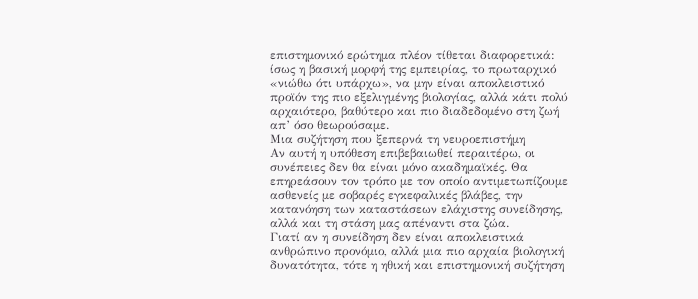επιστημονικό ερώτημα πλέον τίθεται διαφορετικά: ίσως η βασική μορφή της εμπειρίας, το πρωταρχικό «νιώθω ότι υπάρχω», να μην είναι αποκλειστικό προϊόν της πιο εξελιγμένης βιολογίας, αλλά κάτι πολύ αρχαιότερο, βαθύτερο και πιο διαδεδομένο στη ζωή απ’ όσο θεωρούσαμε.
Μια συζήτηση που ξεπερνά τη νευροεπιστήμη
Αν αυτή η υπόθεση επιβεβαιωθεί περαιτέρω, οι συνέπειες δεν θα είναι μόνο ακαδημαϊκές. Θα επηρεάσουν τον τρόπο με τον οποίο αντιμετωπίζουμε ασθενείς με σοβαρές εγκεφαλικές βλάβες, την κατανόηση των καταστάσεων ελάχιστης συνείδησης, αλλά και τη στάση μας απέναντι στα ζώα.
Γιατί αν η συνείδηση δεν είναι αποκλειστικά ανθρώπινο προνόμιο, αλλά μια πιο αρχαία βιολογική δυνατότητα, τότε η ηθική και επιστημονική συζήτηση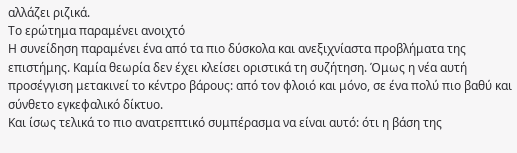αλλάζει ριζικά.
Το ερώτημα παραμένει ανοιχτό
Η συνείδηση παραμένει ένα από τα πιο δύσκολα και ανεξιχνίαστα προβλήματα της επιστήμης. Καμία θεωρία δεν έχει κλείσει οριστικά τη συζήτηση. Όμως η νέα αυτή προσέγγιση μετακινεί το κέντρο βάρους: από τον φλοιό και μόνο, σε ένα πολύ πιο βαθύ και σύνθετο εγκεφαλικό δίκτυο.
Και ίσως τελικά το πιο ανατρεπτικό συμπέρασμα να είναι αυτό: ότι η βάση της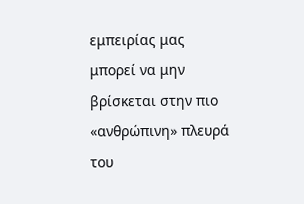εμπειρίας μας μπορεί να μην βρίσκεται στην πιο «ανθρώπινη» πλευρά του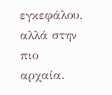εγκεφάλου, αλλά στην πιο αρχαία.